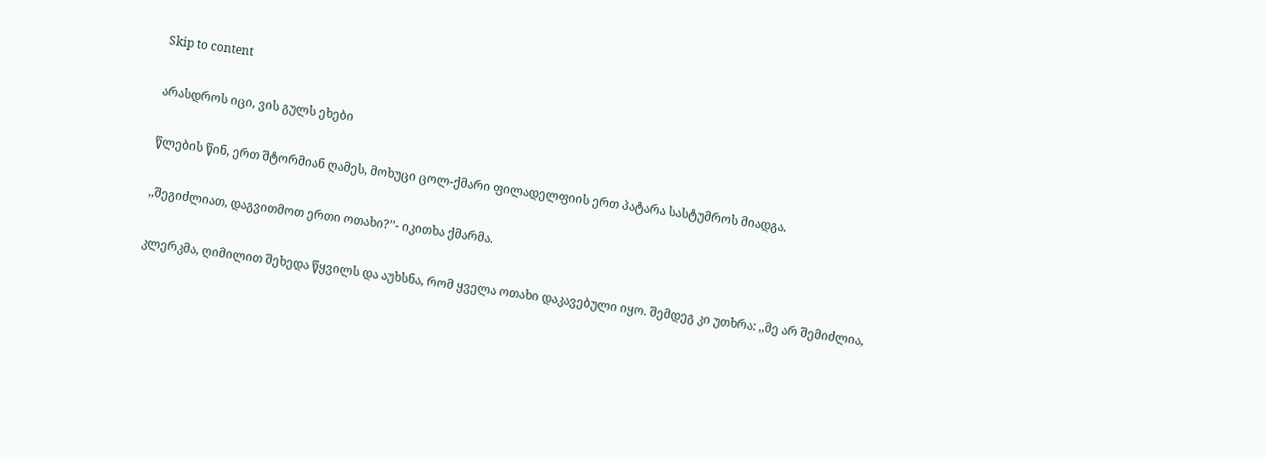Skip to content

არასდროს იცი, ვის გულს ეხები

წლების წინ, ერთ შტორმიან ღამეს, მოხუცი ცოლ-ქმარი ფილადელფიის ერთ პატარა სასტუმროს მიადგა.

,,შეგიძლიათ, დაგვითმოთ ერთი ოთახი?’’- იკითხა ქმარმა.

კლერკმა, ღიმილით შეხედა წყვილს და აუხსნა, რომ ყველა ოთახი დაკავებული იყო. შემდეგ კი უთხრა: ,,მე არ შემიძლია,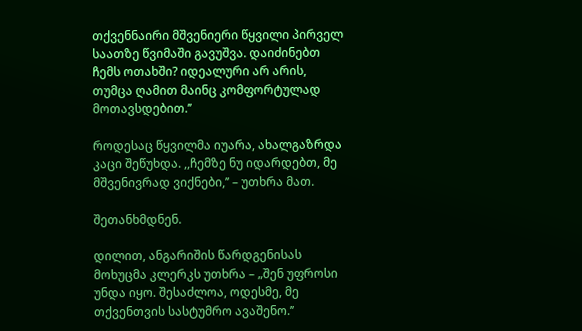თქვენნაირი მშვენიერი წყვილი პირველ საათზე წვიმაში გავუშვა. დაიძინებთ ჩემს ოთახში? იდეალური არ არის, თუმცა ღამით მაინც კომფორტულად მოთავსდებით.’’

როდესაც წყვილმა იუარა, ახალგაზრდა კაცი შეწუხდა. ,,ჩემზე ნუ იდარდებთ, მე მშვენივრად ვიქნები,’’ – უთხრა მათ.

შეთანხმდნენ.

დილით, ანგარიშის წარდგენისას მოხუცმა კლერკს უთხრა – „შენ უფროსი უნდა იყო. შესაძლოა, ოდესმე, მე თქვენთვის სასტუმრო ავაშენო.’’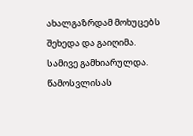ახალგაზრდამ მოხუცებს შეხედა და გაიღიმა. სამივე გამხიარულდა. წამოსვლისას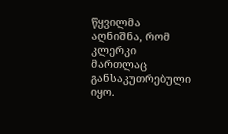წყვილმა აღნიშნა, რომ კლერკი მართლაც განსაკუთრებული იყო.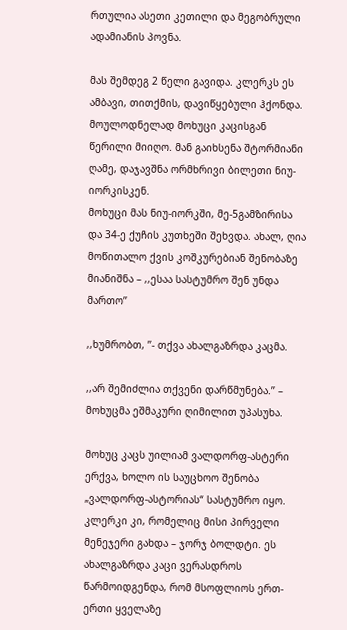რთულია ასეთი კეთილი და მეგობრული ადამიანის პოვნა.

მას შემდეგ 2 წელი გავიდა. კლერკს ეს ამბავი, თითქმის, დავიწყებული ჰქონდა. მოულოდნელად მოხუცი კაცისგან წერილი მიიღო. მან გაიხსენა შტორმიანი ღამე, დაჯავშნა ორმხრივი ბილეთი ნიუ-იორკისკენ.
მოხუცი მას ნიუ-იორკში, მე-5გამზირისა და 34-ე ქუჩის კუთხეში შეხვდა. ახალ, ღია მოწითალო ქვის კოშკურებიან შენობაზე მიანიშნა – ,,ესაა სასტუმრო შენ უნდა მართო’’

,,ხუმრობთ, ’’- თქვა ახალგაზრდა კაცმა.

,,არ შემიძლია თქვენი დარწმუნება.’’ – მოხუცმა ეშმაკური ღიმილით უპასუხა.

მოხუც კაცს უილიამ ვალდორფ-ასტერი ერქვა, ხოლო ის საუცხოო შენობა „ვალდორფ-ასტორიას“ სასტუმრო იყო. კლერკი კი, რომელიც მისი პირველი მენეჯერი გახდა – ჯორჯ ბოლდტი. ეს ახალგაზრდა კაცი ვერასდროს წარმოიდგენდა, რომ მსოფლიოს ერთ-ერთი ყველაზე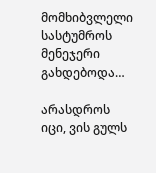მომხიბვლელი სასტუმროს მენეჯერი გახდებოდა…

არასდროს იცი, ვის გულს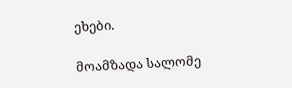ეხები.

მოამზადა სალომე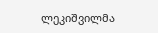ლეკიშვილმა